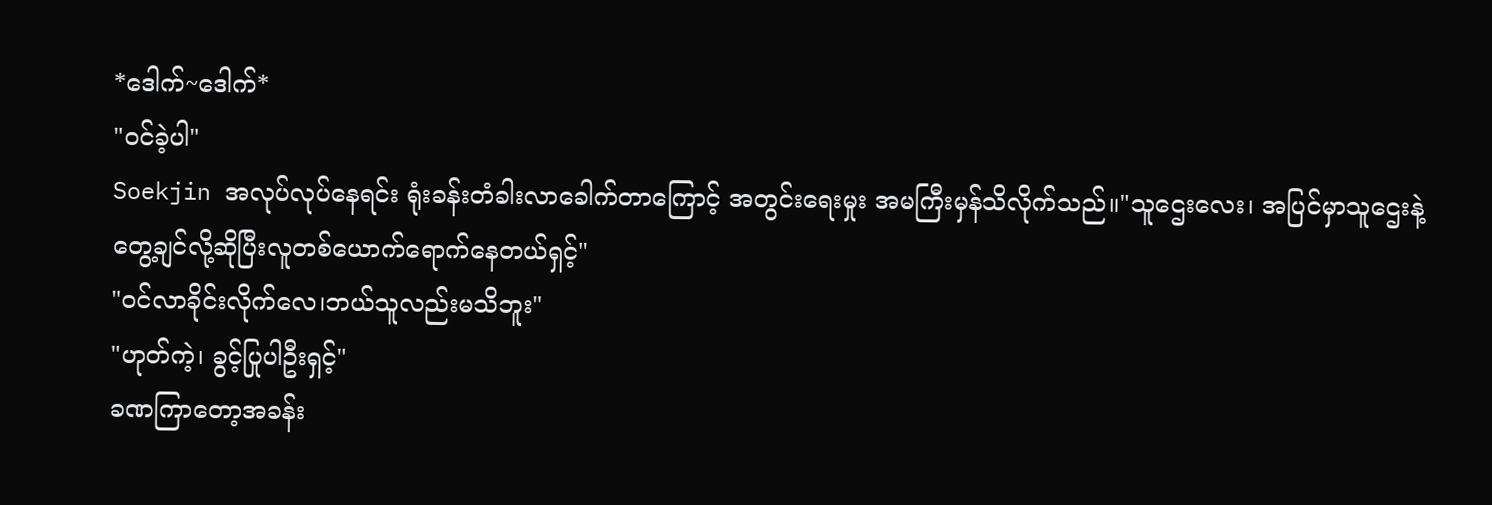*ဒေါက်~ဒေါက်*
"ဝင်ခဲ့ပါ"
Soekjin အလုပ်လုပ်နေရင်း ရုံးခန်းတံခါးလာခေါက်တာကြောင့် အတွင်းရေးမှုး အမကြီးမှန်သိလိုက်သည်။"သူဌေးလေး၊ အပြင်မှာသူဌေးနဲ့တွေ့ချင်လို့ဆိုပြီးလူတစ်ယောက်ရောက်နေတယ်ရှင့်"
"ဝင်လာခိုင်းလိုက်လေ၊ဘယ်သူလည်းမသိဘူး"
"ဟုတ်ကဲ့၊ ခွင့်ပြုပါဦးရှင့်"
ခဏကြာတော့အခန်း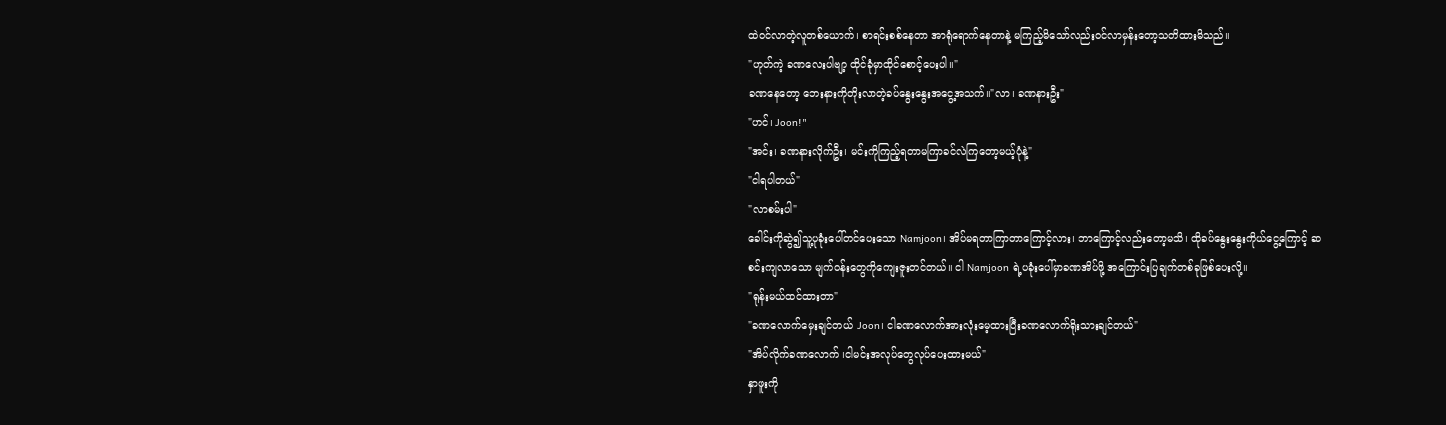ထဲဝင်လာတဲ့လူတစ်ယောက်၊ စာရင်းစစ်နေတာ အာရုံရောက်နေတာနဲ့ မကြည့်မိသော်လည်းဝင်လာမှန်းတော့သတိထားမိသည်။
"ဟုတ်ကဲ့ ခဏလေးပါဗျာ့ ထိုင်ခုံမှာထိုင်စောင့်ပေးပါ။"
ခဏနေတော့ ဘေးနားကိုတိုးလာတဲ့ခပ်နွေးနွေးအငွေ့အသက်။"လာ၊ ခဏနားဦး"
"ဟင်၊ Joon!"
"အင်း၊ ခဏနားလိုက်ဦး၊ မင်းကိုကြည့်ရတာမကြာခင်လဲကြတော့မယ့်ပုံနဲ့"
"ငါရပါတယ်"
"လာစမ်းပါ"
ခေါင်းကိုဆွဲ၍သူ့ပုခုံးပေါ်တင်ပေးသော Namjoon၊ အိပ်မရတာကြာတာကြောင့်လား၊ ဘာကြောင့်လည်းတော့မသိ၊ ထိုခပ်နွေးနွေးကိုယ်ငွေ့ကြောင့် ဆစင်းကျလာသော မျက်ဝန်းတွေကိုကျေးဇူးတင်တယ်။ ငါ Namjoon ရဲ့ပခုံးပေါ်မှာခဏအိပ်ဖို့ အကြောင်းပြချက်တစ်ခုဖြစ်ပေးလို့။
"ရုန်းမယ်ထင်ထားတာ"
"ခဏလောက်မှေးချင်တယ် Joon၊ ငါခဏလောက်အားလုံးမေ့ထားပြီးခဏလောက်ရိုးသားချင်တယ်"
"အိပ်လိုက်ခဏလောက် ၊ငါမင်းအလုပ်တွေလုပ်ပေးထားမယ်"
နှာဖူးကို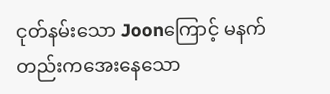ငုတ်နမ်းသော Joonကြောင့် မနက်တည်းကအေးနေသော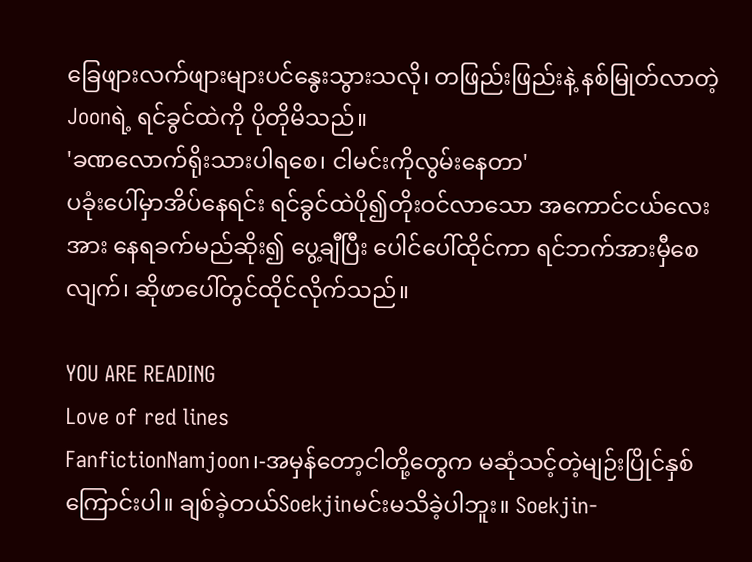ခြေဖျားလက်ဖျားများပင်နွေးသွားသလို၊ တဖြည်းဖြည်းနဲ့ နစ်မြုတ်လာတဲ့ Joonရဲ့ ရင်ခွင်ထဲကို ပိုတိုမိသည်။
'ခဏလောက်ရိုးသားပါရစေ၊ ငါမင်းကိုလွမ်းနေတာ'
ပခုံးပေါ်မှာအိပ်နေရင်း ရင်ခွင်ထဲပို၍တိုးဝင်လာသော အကောင်ငယ်လေးအား နေရခက်မည်ဆိုး၍ ပွေ့ချီပြီး ပေါင်ပေါ်ထိုင်ကာ ရင်ဘက်အားမှီစေလျက်၊ ဆိုဖာပေါ်တွင်ထိုင်လိုက်သည်။

YOU ARE READING
Love of red lines
FanfictionNamjoon၊-အမှန်တော့ငါတို့တွေက မဆုံသင့်တဲ့မျဉ်းပြိုင်နှစ်ကြောင်းပါ။ ချစ်ခဲ့တယ်Soekjinမင်းမသိခဲ့ပါဘူး။ Soekjin-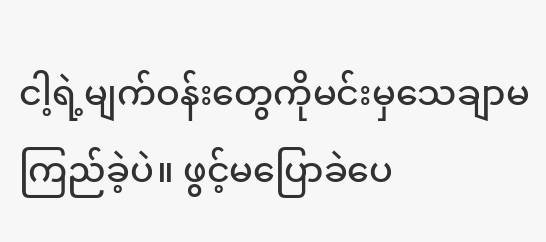ငါ့ရဲ့မျက်ဝန်းတွေကိုမင်းမှသေချာမကြည်ခဲ့ပဲ။ ဖွင့်မပြောခဲပေ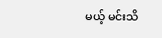မယ့် မင်းသိ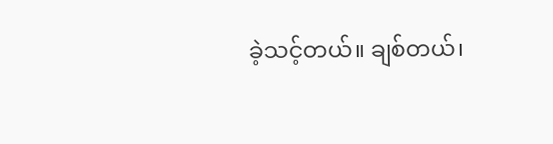ခဲ့သင့်တယ်။ ချစ်တယ်၊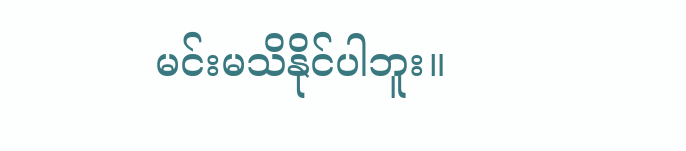မင်းမသိနိုင်ပါဘူး။